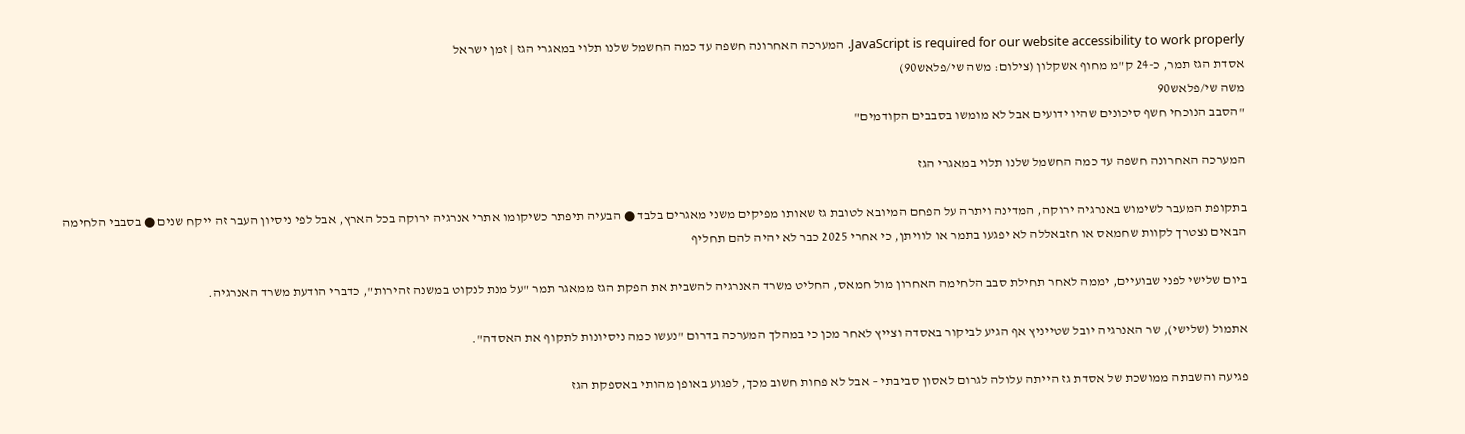JavaScript is required for our website accessibility to work properly. המערכה האחרונה חשפה עד כמה החשמל שלנו תלוי במאגרי הגז | זמן ישראל
אסדת הגז תמר, כ-24 ק"מ מחוף אשקלון (צילום: משה שי/פלאש90)
משה שי/פלאש90
"הסבב הנוכחי חשף סיכונים שהיו ידועים אבל לא מומשו בסבבים הקודמים"

המערכה האחרונה חשפה עד כמה החשמל שלנו תלוי במאגרי הגז

בתקופת המעבר לשימוש באנרגיה ירוקה, המדינה ויתרה על הפחם המיובא לטובת גז שאותו מפיקים משני מאגרים בלבד ● הבעיה תיפתר כשיקומו אתרי אנרגיה ירוקה בכל הארץ, אבל לפי ניסיון העבר זה ייקח שנים ● בסבבי הלחימה הבאים נצטרך לקוות שחמאס או חזבאללה לא יפגעו בתמר או לוויתן, כי אחרי 2025 כבר לא יהיה להם תחליף

ביום שלישי לפני שבועיים, יממה לאחר תחילת סבב הלחימה האחרון מול חמאס, החליט משרד האנרגיה להשבית את הפקת הגז ממאגר תמר "על מנת לנקוט במשנה זהירות", כדברי הודעת משרד האנרגיה.

אתמול (שלישי), שר האנרגיה יובל שטייניץ אף הגיע לביקור באסדה וצייץ לאחר מכן כי במהלך המערכה בדרום "נעשו כמה ניסיונות לתקוף את האסדה".

פגיעה והשבתה ממושכת של אסדת גז הייתה עלולה לגרום לאסון סביבתי – אבל לא פחות חשוב מכך, לפגוע באופן מהותי באספקת הגז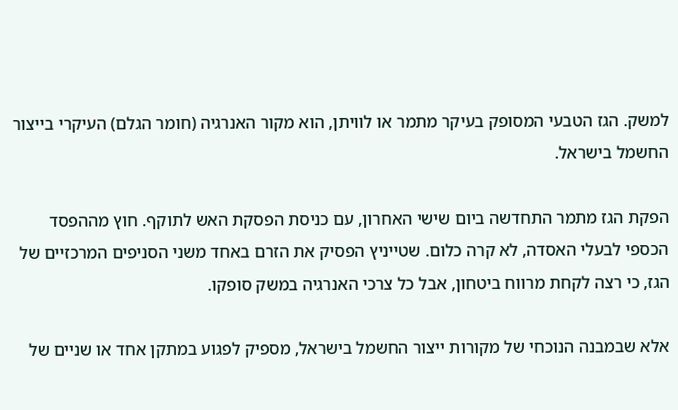למשק. הגז הטבעי המסופק בעיקר מתמר או לוויתן, הוא מקור האנרגיה (חומר הגלם) העיקרי בייצור החשמל בישראל.

הפקת הגז מתמר התחדשה ביום שישי האחרון, עם כניסת הפסקת האש לתוקף. חוץ מההפסד הכספי לבעלי האסדה, לא קרה כלום. שטייניץ הפסיק את הזרם באחד משני הסניפים המרכזיים של הגז, כי רצה לקחת מרווח ביטחון, אבל כל צרכי האנרגיה במשק סופקו.

אלא שבמבנה הנוכחי של מקורות ייצור החשמל בישראל, מספיק לפגוע במתקן אחד או שניים של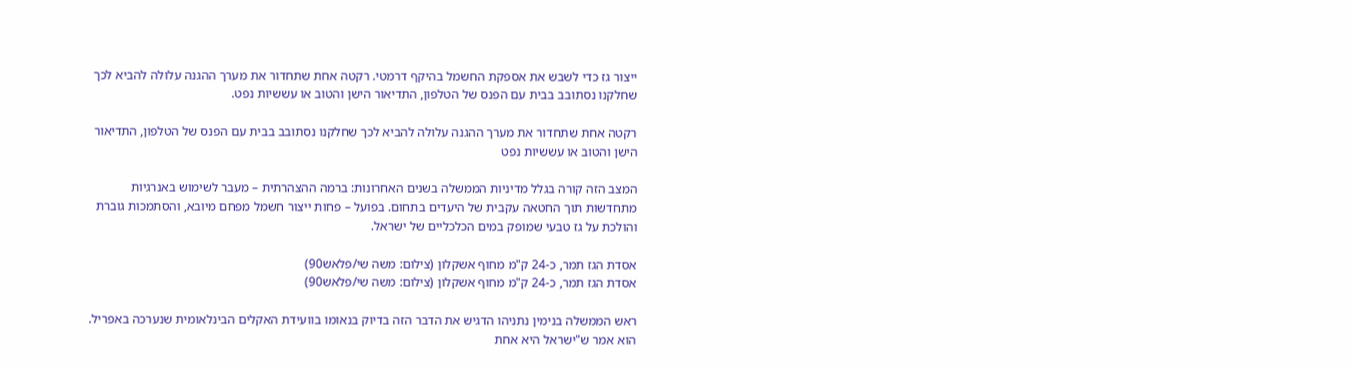ייצור גז כדי לשבש את אספקת החשמל בהיקף דרמטי. רקטה אחת שתחדור את מערך ההגנה עלולה להביא לכך שחלקנו נסתובב בבית עם הפנס של הטלפון, התדיאור הישן והטוב או עששיות נפט.

רקטה אחת שתחדור את מערך ההגנה עלולה להביא לכך שחלקנו נסתובב בבית עם הפנס של הטלפון, התדיאור הישן והטוב או עששיות נפט

המצב הזה קורה בגלל מדיניות הממשלה בשנים האחרונות: ברמה ההצהרתית – מעבר לשימוש באנרגיות מתחדשות תוך החטאה עקבית של היעדים בתחום. בפועל – פחות ייצור חשמל מפחם מיובא, והסתמכות גוברת והולכת על גז טבעי שמופק במים הכלכליים של ישראל.

אסדת הגז תמר, כ-24 ק"מ מחוף אשקלון (צילום: משה שי/פלאש90)
אסדת הגז תמר, כ-24 ק"מ מחוף אשקלון (צילום: משה שי/פלאש90)

ראש הממשלה בנימין נתניהו הדגיש את הדבר הזה בדיוק בנאומו בוועידת האקלים הבינלאומית שנערכה באפריל. הוא אמר ש"ישראל היא אחת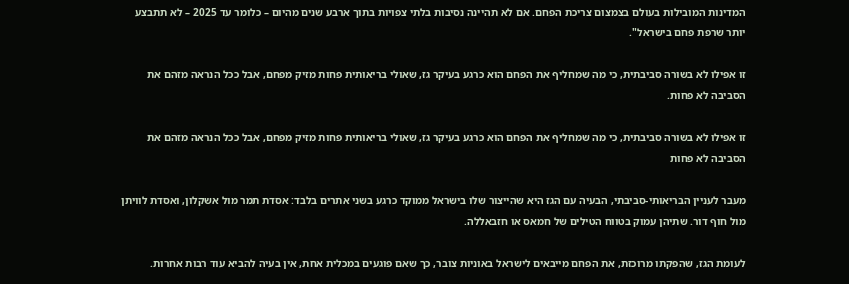המדינות המובילות בעולם בצמצום צריכת הפחם. אם לא תהיינה נסיבות בלתי צפויות בתוך ארבע שנים מהיום – כלומר עד 2025 – לא תתבצע יותר שרפת פחם בישראל".

זו אפילו לא בשורה סביבתית, כי מה שמחליף את הפחם הוא כרגע בעיקר גז, שאולי בריאותית פחות מזיק מפחם, אבל ככל הנראה מזהם את הסביבה לא פחות.

זו אפילו לא בשורה סביבתית, כי מה שמחליף את הפחם הוא כרגע בעיקר גז, שאולי בריאותית פחות מזיק מפחם, אבל ככל הנראה מזהם את הסביבה לא פחות

מעבר לעניין הבריאותי-סביבתי, הבעיה עם הגז היא שהייצור שלו בישראל ממוקד כרגע בשני אתרים בלבד: אסדת תמר מול אשקלון, ואסדת לוויתן מול חוף דור. שתיהן עמוק בטווח הטילים של חמאס או חזבאללה.

לעומת הגז, שהפקתו מרוכזת, את הפחם מייבאים לישראל באוניות צובר, כך שאם פוגעים במכלית אחת, אין בעיה להביא עוד רבות אחרות.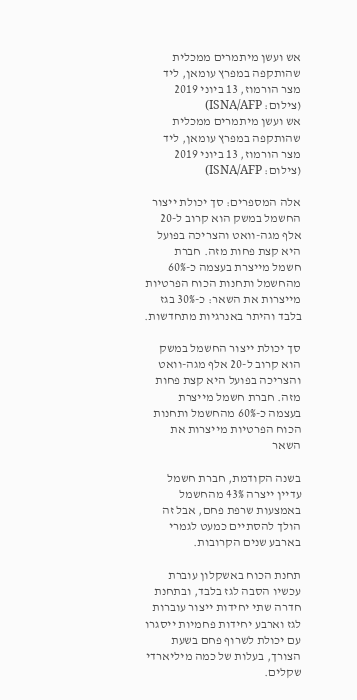אש ועשן מיתמרים ממכלית שהותקפה במפרץ עומאן, ליד מצר הורמוז, 13 ביוני 2019 (צילום: ISNA/AFP)
אש ועשן מיתמרים ממכלית שהותקפה במפרץ עומאן, ליד מצר הורמוז, 13 ביוני 2019 (צילום: ISNA/AFP)

אלה המספרים: סך יכולת ייצור החשמל במשק הוא קרוב ל-20 אלף מגה-וואט והצריכה בפועל היא קצת פחות מזה. חברת חשמל מייצרת בעצמה כ-60% מהחשמל ותחנות הכוח הפרטיות מייצרות את השאר: כ-30% בגז בלבד והיתר באנרגיות מתחדשות.

סך יכולת ייצור החשמל במשק הוא קרוב ל-20 אלף מגה-וואט והצריכה בפועל היא קצת פחות מזה. חברת חשמל מייצרת בעצמה כ-60% מהחשמל ותחנות הכוח הפרטיות מייצרות את השאר

בשנה הקודמת, חברת חשמל עדיין ייצרה 43% מהחשמל באמצעות שרפת פחם, אבל זה הולך להסתיים כמעט לגמרי בארבע שנים הקרובות.

תחנת הכוח באשקלון עוברת עכשיו הסבה לגז בלבד, ובתחנת חדרה שתי יחידות ייצור עוברות לגז וארבע יחידות פחמיות ייסגרו עם יכולת לשרוף פחם בשעת הצורך, בעלות של כמה מיליארדי שקלים.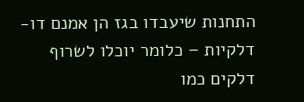התחנות שיעבדו בגז הן אמנם דו-דלקיות – כלומר יוכלו לשרוף דלקים כמו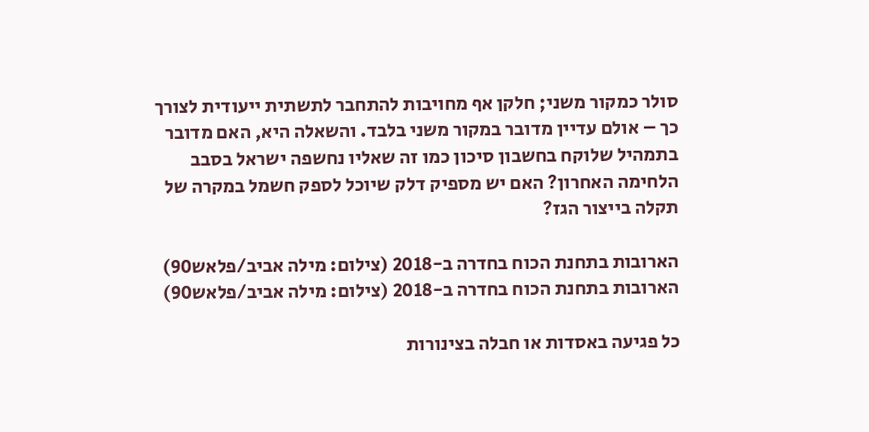סולר כמקור משני; חלקן אף מחויבות להתחבר לתשתית ייעודית לצורך כך – אולם עדיין מדובר במקור משני בלבד. והשאלה היא, האם מדובר בתמהיל שלוקח בחשבון סיכון כמו זה שאליו נחשפה ישראל בסבב הלחימה האחרון? האם יש מספיק דלק שיוכל לספק חשמל במקרה של תקלה בייצור הגז?

הארובות בתחנת הכוח בחדרה ב-2018 (צילום: מילה אביב/פלאש90)
הארובות בתחנת הכוח בחדרה ב-2018 (צילום: מילה אביב/פלאש90)

כל פגיעה באסדות או חבלה בצינורות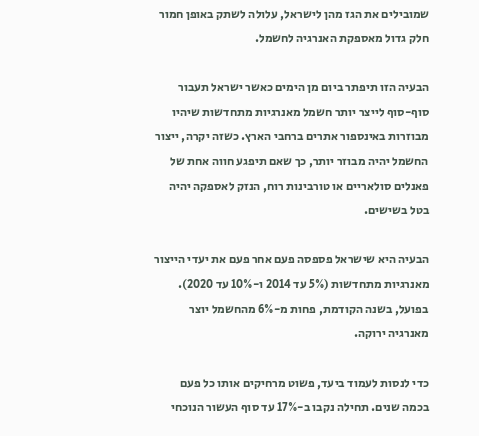שמובילים את הגז מהן לישראל, עלולה לשתק באופן חמור חלק גדול מאספקת האנרגיה לחשמל.

הבעיה הזו תיפתר ביום מן הימים כאשר ישראל תעבור סוף-סוף לייצר יותר חשמל מאנרגיות מתחדשות שיהיו מבוזרות באינספור אתרים ברחבי הארץ. כשזה יקרה, ייצור החשמל יהיה מבוזר יותר, כך שאם תיפגע חווה אחת של פאנלים סולאריים או טורבינות רוח, הנזק לאספקה יהיה בטל בשישים.

הבעיה היא שישראל פספסה פעם אחר פעם את יעדי הייצור מאנרגיות מתחדשות (5% עד 2014 ו-10% עד 2020). בפועל, בשנה הקודמת, פחות מ-6% מהחשמל יוצר מאנרגיה ירוקה.

כדי לנסות לעמוד ביעד, פשוט מרחיקים אותו כל פעם בכמה שנים. תחילה נקבו ב-17% עד סוף העשור הנוכחי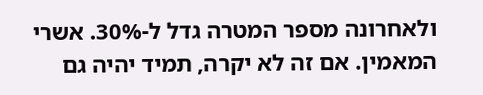ולאחרונה מספר המטרה גדל ל-30%. אשרי המאמין. אם זה לא יקרה, תמיד יהיה גם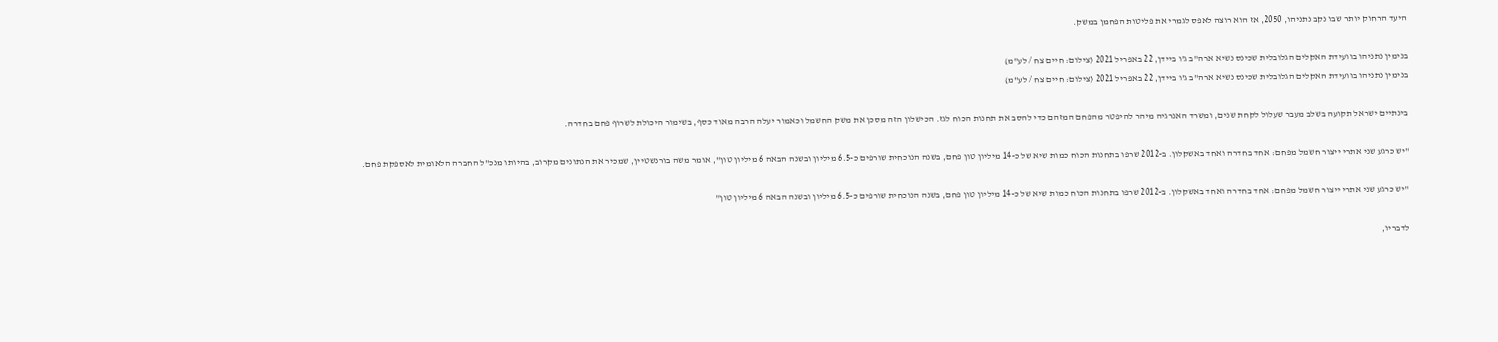היעד הרחוק יותר שבו נקב נתניהו, 2050, אז הוא רוצה לאפס לגמרי את פליטות הפחמן במשק.

בנימין נתניהו בוועידת האקלים הגלובלית שכינס נשיא ארה"ב ג'ו ביידן, 22 באפריל 2021 (צילום: חיים צח / לע"מ)
בנימין נתניהו בוועידת האקלים הגלובלית שכינס נשיא ארה"ב ג'ו ביידן, 22 באפריל 2021 (צילום: חיים צח / לע"מ)

בינתיים ישראל תקועה בשלב מעבר שעלול לקחת שנים, ומשרד האנרגיה מיהר להיפטר מהפחם המזהם כדי להסב את תחנות הכוח לגז. הכישלון הזה מסכן את משק החשמל וכאמור יעלה הרבה מאוד כסף, בשימור היכולת לשרוף פחם בחדרה.

"יש כרגע שני אתרי ייצור חשמל מפחם: אחד בחדרה ואחד באשקלון. ב-2012 שרפו בתחנות הכוח כמות שיא של כ-14 מיליון טון פחם, בשנה הנוכחית שורפים כ-6.5 מיליון ובשנה הבאה 6 מיליון טון", אומר משה בורנשטיין, שמכיר את הנתונים מקרוב, בהיותו מנכ"ל החברה הלאומית לאספקת פחם.

"יש כרגע שני אתרי ייצור חשמל מפחם: אחד בחדרה ואחד באשקלון. ב-2012 שרפו בתחנות הכוח כמות שיא של כ-14 מיליון טון פחם, בשנה הנוכחית שורפים כ-6.5 מיליון ובשנה הבאה 6 מיליון טון"

לדבריו,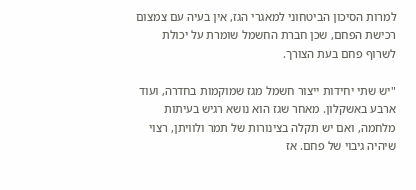למרות הסיכון הביטחוני למאגרי הגז, אין בעיה עם צמצום רכישת הפחם, שכן חברת החשמל שומרת על יכולת לשרוף פחם בעת הצורך.

"יש שתי יחידות ייצור חשמל מגז שמוקמות בחדרה, ועוד ארבע באשקלון. מאחר שגז הוא נושא רגיש בעיתות מלחמה, ואם יש תקלה בצינורות של תמר ולוויתן, רצוי שיהיה גיבוי של פחם. אז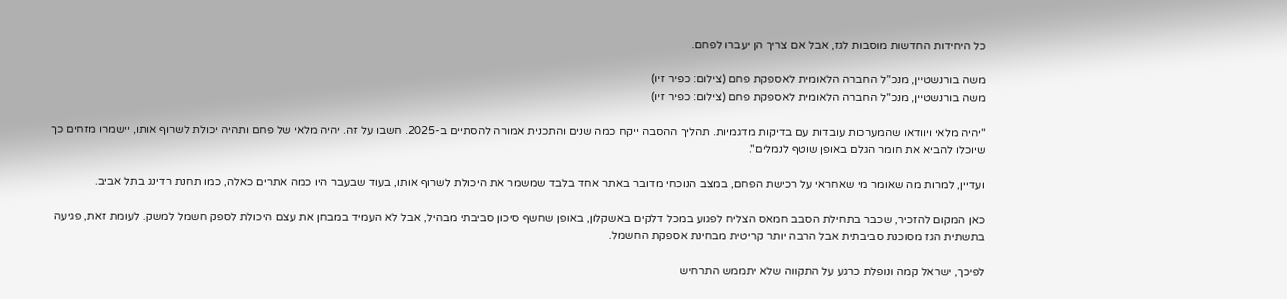כל היחידות החדשות מוסבות לגז, אבל אם צריך הן יעברו לפחם.

משה בורנשטיין, מנכ"ל החברה הלאומית לאספקת פחם (צילום: כפיר זיו)
משה בורנשטיין, מנכ"ל החברה הלאומית לאספקת פחם (צילום: כפיר זיו)

"יהיה מלאי ויוודאו שהמערכות עובדות עם בדיקות מדגמיות. תהליך ההסבה ייקח כמה שנים והתכנית אמורה להסתיים ב-2025. חשבו על זה. יהיה מלאי של פחם ותהיה יכולת לשרוף אותו, יישמרו מזחים כך שיוכלו להביא את חומר הגלם באופן שוטף לנמלים".

ועדיין, למרות מה שאומר מי שאחראי על רכישת הפחם, במצב הנוכחי מדובר באתר אחד בלבד שמשמר את היכולת לשרוף אותו, בעוד שבעבר היו כמה אתרים כאלה, כמו תחנת רדינג בתל אביב.

כאן המקום להזכיר, שכבר בתחילת הסבב חמאס הצליח לפגוע במכל דלקים באשקלון, באופן שחשף סיכון סביבתי מבהיל, אבל לא העמיד במבחן את עצם היכולת לספק חשמל למשק. לעומת זאת, פגיעה בתשתית הגז מסוכנת סביבתית אבל הרבה יותר קריטית מבחינת אספקת החשמל.

לפיכך, ישראל קמה ונופלת כרגע על התקווה שלא יתממש התרחיש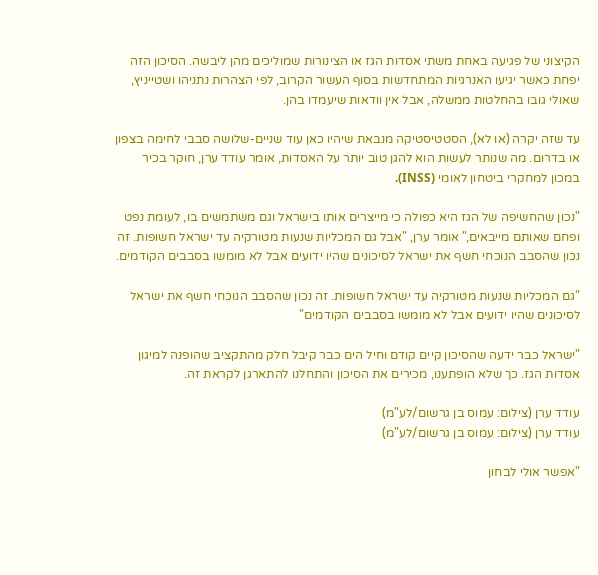הקיצוני של פגיעה באחת משתי אסדות הגז או הצינורות שמוליכים מהן ליבשה. הסיכון הזה יפחת כאשר יגיעו האנרגיות המתחדשות בסוף העשור הקרוב, לפי הצהרות נתניהו ושטייניץ, שאולי גובו בהחלטות ממשלה, אבל אין וודאות שיעמדו בהן.

עד שזה יקרה (או לא), הסטטיסטיקה מנבאת שיהיו כאן עוד שניים-שלושה סבבי לחימה בצפון או בדרום. מה שנותר לעשות הוא להגן טוב יותר על האסדות, אומר עודד ערן, חוקר בכיר במכון למחקרי ביטחון לאומי (INSS).

"נכון שהחשיפה של הגז היא כפולה כי מייצרים אותו בישראל וגם משתמשים בו, לעומת נפט ופחם שאותם מייבאים," אומר ערן, "אבל גם המכליות שנעות מטורקיה עד ישראל חשופות. זה נכון שהסבב הנוכחי חשף את ישראל לסיכונים שהיו ידועים אבל לא מומשו בסבבים הקודמים.

"גם המכליות שנעות מטורקיה עד ישראל חשופות. זה נכון שהסבב הנוכחי חשף את ישראל לסיכונים שהיו ידועים אבל לא מומשו בסבבים הקודמים"

"ישראל כבר ידעה שהסיכון קיים קודם וחיל הים כבר קיבל חלק מהתקציב שהופנה למיגון אסדות הגז. כך שלא הופתענו, מכירים את הסיכון והתחלנו להתארגן לקראת זה.

עודד ערן (צילום: עמוס בן גרשום/לע"מ)
עודד ערן (צילום: עמוס בן גרשום/לע"מ)

"אפשר אולי לבחון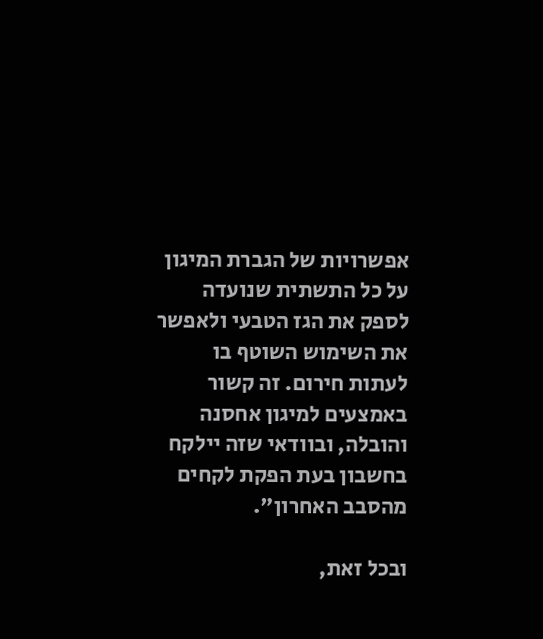אפשרויות של הגברת המיגון על כל התשתית שנועדה לספק את הגז הטבעי ולאפשר את השימוש השוטף בו לעתות חירום. זה קשור באמצעים למיגון אחסנה והובלה, ובוודאי שזה יילקח בחשבון בעת הפקת לקחים מהסבב האחרון".

ובכל זאת,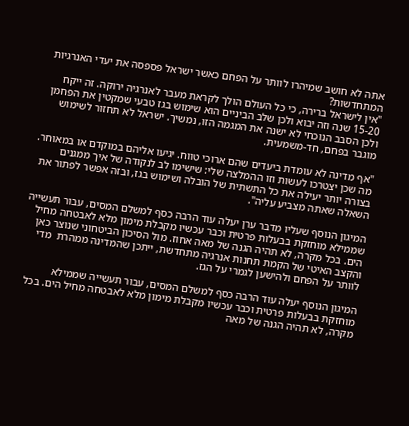אתה לא חושב שמיהרו לוותר על הפחם כאשר ישראל פספסה את יעדי האנרגיות המתחדשות?
"אין לישראל ברירה, כי כל העולם הולך לקראת מעבר לאנרגיה ירוקה. זה ייקח 15-20 שנה וזה יבוא ולכן שלב הביניים הוא שימוש בגז טבעי שמקטין את הפחמן ולכן הסבב הנוכחי לא ישנה את המגמה הזו, נמשיך. ישראל לא תחזור לשימוש מוגבר בפחם, חד-משמעית.

"אף מדינה לא עומדת ביעדים שהם ארוכי טווח. יגיעו אליהם במוקדם או במאוחר. מה שכן יצטרכו לעשות וזו ההמלצה שלי: שישימו לב לנקודה של איך ממגנים בצורה יותר יעילה את כל התשתית של הובלה ושימוש בגז, ובזה אפשר לפתור את השאלה שאתה מצביע עליה".

המיגון הנוסף שעליו מדבר ערן יעלה עוד הרבה כסף למשלם המסים, עבור תעשייה שממילא מוחזקת בבעלות פרטית וכבר עכשיו מקבלת מימון מלא לאבטחה מחיל הים. בכל מקרה, לא תהיה הגנה של מאה אחוז. מול הסיכון הביטחוני שנוצר כאן והקצב האיטי של הקמת תחנות אנרגיה מתחדשת, ייתכן שהמדינה ממהרת  מדי לוותר על הפחם ולהישען לגמרי על הגז.

המיגון הנוסף יעלה עוד הרבה כסף למשלם המסים, עבור תעשייה שממילא מוחזקת בבעלות פרטית וכבר עכשיו מקבלת מימון מלא לאבטחה מחיל הים. בכל מקרה, לא תהיה הגנה של מאה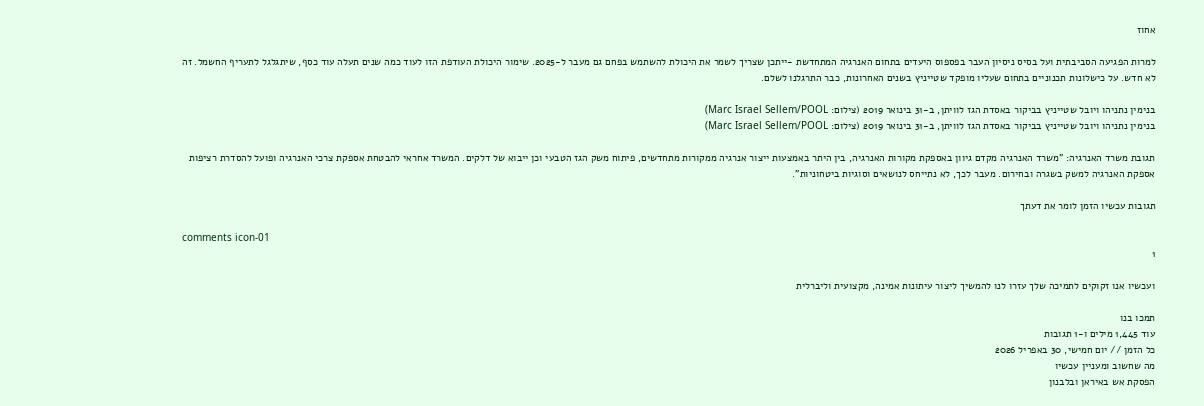אחוז

למרות הפגיעה הסביבתית ועל בסיס ניסיון העבר בפספוס היעדים בתחום האנרגיה המתחדשת -ייתכן שצריך לשמר את היכולת להשתמש בפחם גם מעבר ל-2025. שימור היכולת העודפת הזו לעוד כמה שנים תעלה עוד כסף, שיתגלגל לתעריף החשמל. זה לא חדש. על כישלונות תכנוניים בתחום שעליו מופקד שטייניץ בשנים האחרונות, כבר התרגלנו לשלם.

בנימין נתניהו ויובל שטייניץ בביקור באסדת הגז לוויתן, ב-31 בינואר 2019 (צילום: Marc Israel Sellem/POOL)
בנימין נתניהו ויובל שטייניץ בביקור באסדת הגז לוויתן, ב-31 בינואר 2019 (צילום: Marc Israel Sellem/POOL)

תגובת משרד האנרגיה: "משרד האנרגיה מקדם גיוון באספקת מקורות האנרגיה, בין היתר באמצעות ייצור אנרגיה ממקורות מתחדשים, פיתוח משק הגז הטבעי וכן ייבוא של דלקים. המשרד אחראי להבטחת אספקת צרכי האנרגיה ופועל להסדרת רציפות אספקת האנרגיה למשק בשגרה ובחירום. מעבר לכך, לא נתייחס לנושאים וסוגיות ביטחוניות".

תגובות עכשיו הזמן לומר את דעתך

comments icon-01
1

ועכשיו אנו זקוקים לתמיכה שלך עזרו לנו להמשיך ליצור עיתונות אמינה, מקצועית וליברלית

תמכו בנו
עוד 1,445 מילים ו-1 תגובות
כל הזמן // יום חמישי, 30 באפריל 2026
מה שחשוב ומעניין עכשיו
הפסקת אש באיראן ובלבנון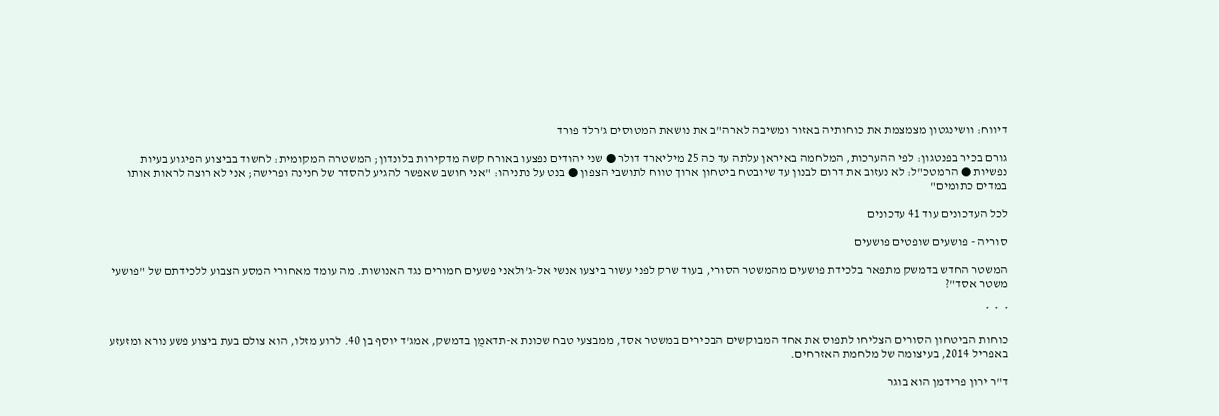דיווח: וושינגטון מצמצמת את כוחותיה באזור ומשיבה לארה"ב את נושאת המטוסים ג'רלד פורד

גורם בכיר בפנטגון: לפי ההערכות, המלחמה באיראן עלתה עד כה 25 מיליארד דולר ● שני יהודים נפצעו באורח קשה מדקירות בלונדון; המשטרה המקומית: לחשוד בביצוע הפיגוע בעיות נפשיות ● הרמטכ"ל: לא נעזוב את דרום לבנון עד שיובטח ביטחון ארוך טווח לתושבי הצפון ● בנט על נתניהו: "אני חושב שאפשר להגיע להסדר של חנינה ופרישה; אני לא רוצה לראות אותו במדים כתומים"

לכל העדכונים עוד 41 עדכונים

סוריה - פושעים שופטים פושעים

המשטר החדש בדמשק מתפאר בלכידת פושעים מהמשטר הסורי, בעוד שרק לפני עשור ביצעו אנשי אל-ג'ולאני פשעים חמורים נגד האנושות. מה עומד מאחורי המסע הצבוע ללכידתם של "פושעי משטר אסד"?

*  *  *

כוחות הביטחון הסורים הצליחו לתפוס את אחד המבוקשים הבכירים במשטר אסד, ממבצעי טבח שכונת א-תדאמֻן בדמשק, אמג'ד יוסף בן 40. לרוע מזלו, הוא צולם בעת ביצוע פשע נורא ומזעזע באפריל 2014, בעיצומה של מלחמת האזרחים.

ד"ר ירון פרידמן הוא בוגר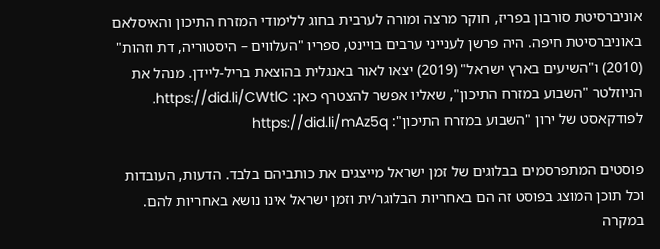אוניברסיטת סורבון בפריז, חוקר מרצה ומורה לערבית בחוג ללימודי המזרח התיכון והאיסלאם באוניברסיטת חיפה. היה פרשן לענייני ערבים בויינט, ספריו "העלווים – היסטוריה, דת וזהות" (2010) ו"השיעים בארץ ישראל" (2019) יצאו לאור באנגלית בהוצאת בריל-ליידן. מנהל את הניוזלטר "השבוע במזרח התיכון", שאליו אפשר להצטרף כאן: https://did.li/CWtlC. לפודקאסט של ירון "השבוע במזרח התיכון": https://did.li/mAz5q

פוסטים המתפרסמים בבלוגים של זמן ישראל מייצגים את כותביהם בלבד. הדעות, העובדות וכל תוכן המוצג בפוסט זה הם באחריות הבלוגר/ית וזמן ישראל אינו נושא באחריות להם. במקרה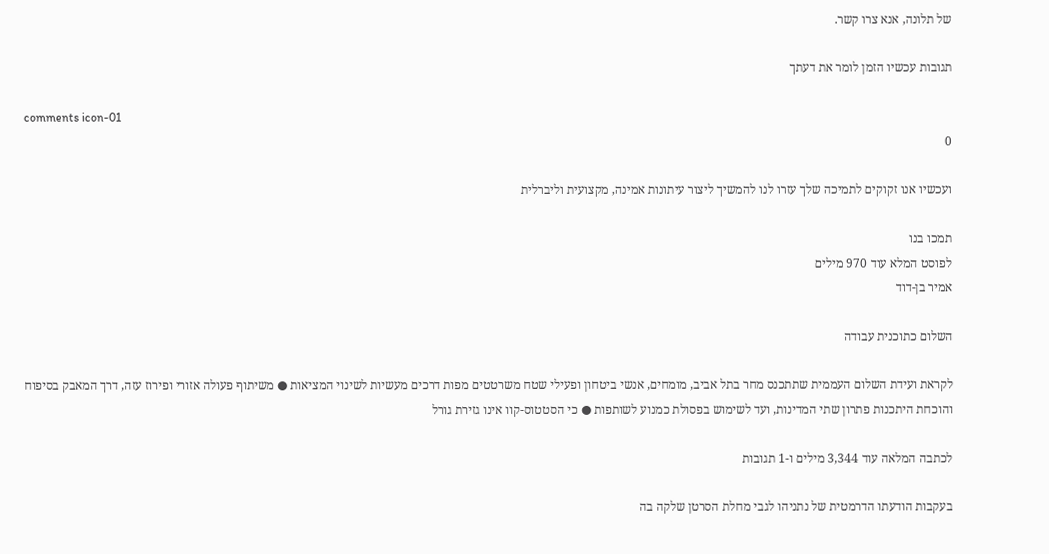של תלונה, אנא צרו קשר.

תגובות עכשיו הזמן לומר את דעתך

comments icon-01
0

ועכשיו אנו זקוקים לתמיכה שלך עזרו לנו להמשיך ליצור עיתונות אמינה, מקצועית וליברלית

תמכו בנו
לפוסט המלא עוד 970 מילים
אמיר בן-דוד

השלום כתוכנית עבודה

לקראת ועידת השלום העממית שתתכנס מחר בתל אביב, מומחים, אנשי ביטחון ופעילי שטח משרטטים מפות דרכים מעשיות לשינוי המציאות ● משיתוף פעולה אזורי ופירוז עזה, דרך המאבק בסיפוח והוכחת היתכנות פתרון שתי המדינות, ועד לשימוש בפסולת כמנוע לשותפות ● כי הסטטוס-קוו אינו גזירת גורל

לכתבה המלאה עוד 3,344 מילים ו-1 תגובות

בעקבות הודעתו הדרמטית של נתניהו לגבי מחלת הסרטן שלקה בה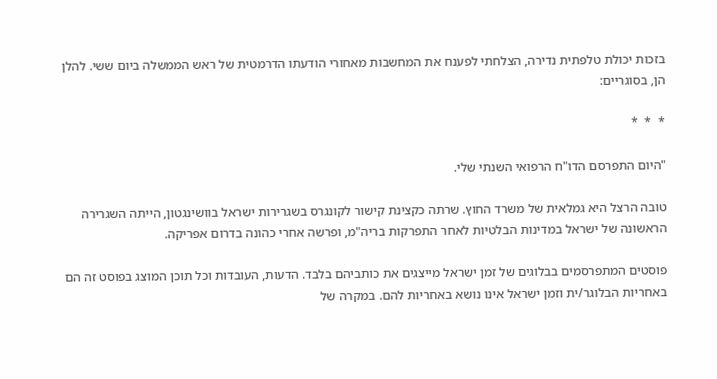בזכות יכולת טלפתית נדירה, הצלחתי לפענח את המחשבות מאחורי הודעתו הדרמטית של ראש הממשלה ביום ששי. להלן הן, בסוגריים:

*  *  *

"היום התפרסם הדו"ח הרפואי השנתי שלי.

טובה הרצל היא גמלאית של משרד החוץ. שרתה כקצינת קישור לקונגרס בשגרירות ישראל בוושינגטון, הייתה השגרירה הראשונה של ישראל במדינות הבלטיות לאחר התפרקות בריה"מ, ופרשה אחרי כהונה בדרום אפריקה.

פוסטים המתפרסמים בבלוגים של זמן ישראל מייצגים את כותביהם בלבד. הדעות, העובדות וכל תוכן המוצג בפוסט זה הם באחריות הבלוגר/ית וזמן ישראל אינו נושא באחריות להם. במקרה של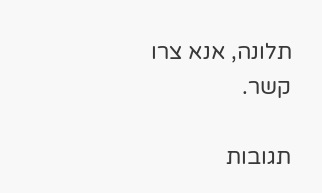תלונה, אנא צרו קשר.

תגובות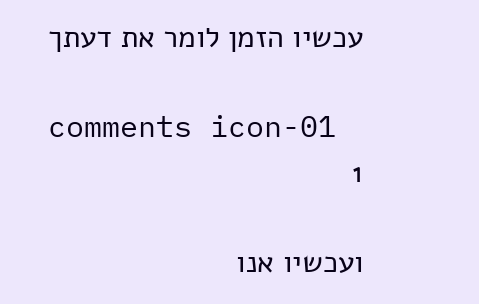עכשיו הזמן לומר את דעתך

comments icon-01
1

ועכשיו אנו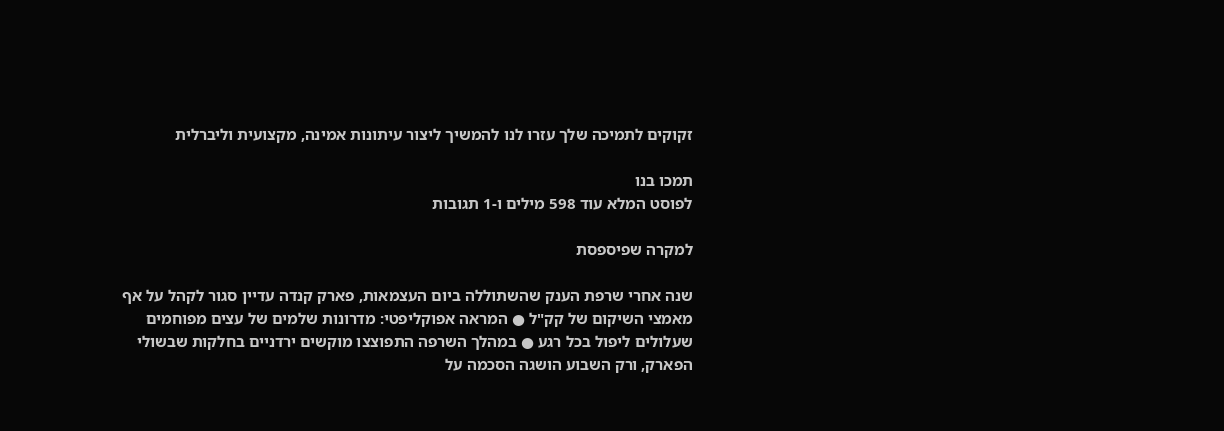זקוקים לתמיכה שלך עזרו לנו להמשיך ליצור עיתונות אמינה, מקצועית וליברלית

תמכו בנו
לפוסט המלא עוד 598 מילים ו-1 תגובות

למקרה שפיספסת

שנה אחרי שרפת הענק שהשתוללה ביום העצמאות, פארק קנדה עדיין סגור לקהל על אף מאמצי השיקום של קק"ל ● המראה אפוקליפטי: מדרונות שלמים של עצים מפוחמים שעלולים ליפול בכל רגע ● במהלך השרפה התפוצצו מוקשים ירדניים בחלקות שבשולי הפארק, ורק השבוע הושגה הסכמה על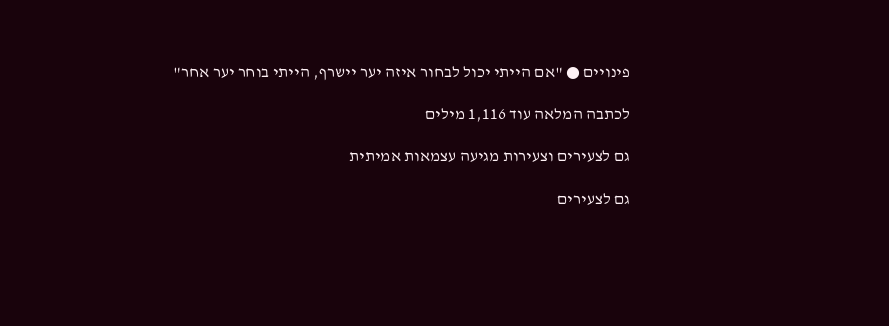פינויים ● "אם הייתי יכול לבחור איזה יער יישרף, הייתי בוחר יער אחר"

לכתבה המלאה עוד 1,116 מילים

גם לצעירים וצעירות מגיעה עצמאות אמיתית

גם לצעירים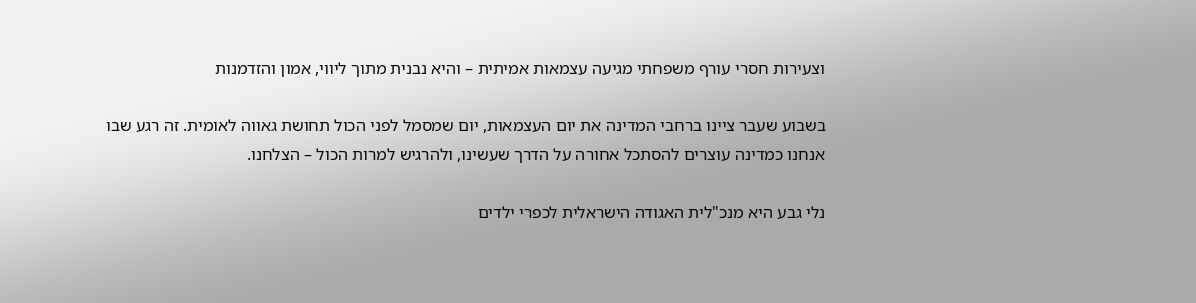וצעירות חסרי עורף משפחתי מגיעה עצמאות אמיתית – והיא נבנית מתוך ליווי, אמון והזדמנות

בשבוע שעבר ציינו ברחבי המדינה את יום העצמאות, יום שמסמל לפני הכול תחושת גאווה לאומית. זה רגע שבו אנחנו כמדינה עוצרים להסתכל אחורה על הדרך שעשינו, ולהרגיש למרות הכול – הצלחנו.

נלי גבע היא מנכ"לית האגודה הישראלית לכפרי ילדים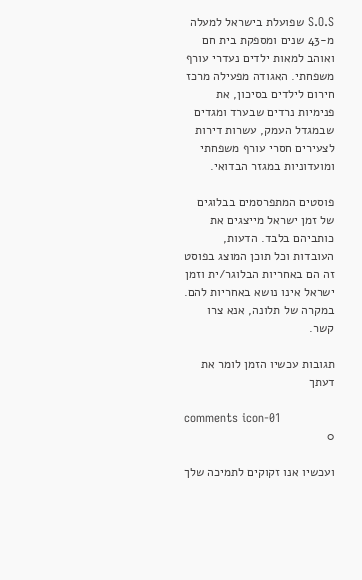S.O.S שפועלת בישראל למעלה מ-43 שנים ומספקת בית חם ואוהב למאות ילדים נעדרי עורף משפחתי. האגודה מפעילה מרכז חירום לילדים בסיכון, את פנימיות נרדים שבערד ומגדים שבמגדל העמק, עשרות דירות לצעירים חסרי עורף משפחתי ומועדוניות במגזר הבדואי.

פוסטים המתפרסמים בבלוגים של זמן ישראל מייצגים את כותביהם בלבד. הדעות, העובדות וכל תוכן המוצג בפוסט זה הם באחריות הבלוגר/ית וזמן ישראל אינו נושא באחריות להם. במקרה של תלונה, אנא צרו קשר.

תגובות עכשיו הזמן לומר את דעתך

comments icon-01
0

ועכשיו אנו זקוקים לתמיכה שלך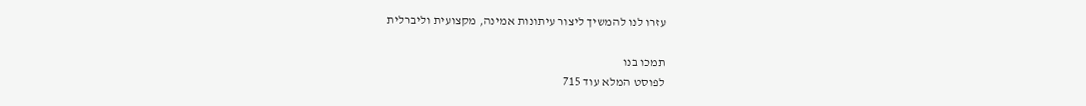עזרו לנו להמשיך ליצור עיתונות אמינה, מקצועית וליברלית

תמכו בנו
לפוסט המלא עוד 715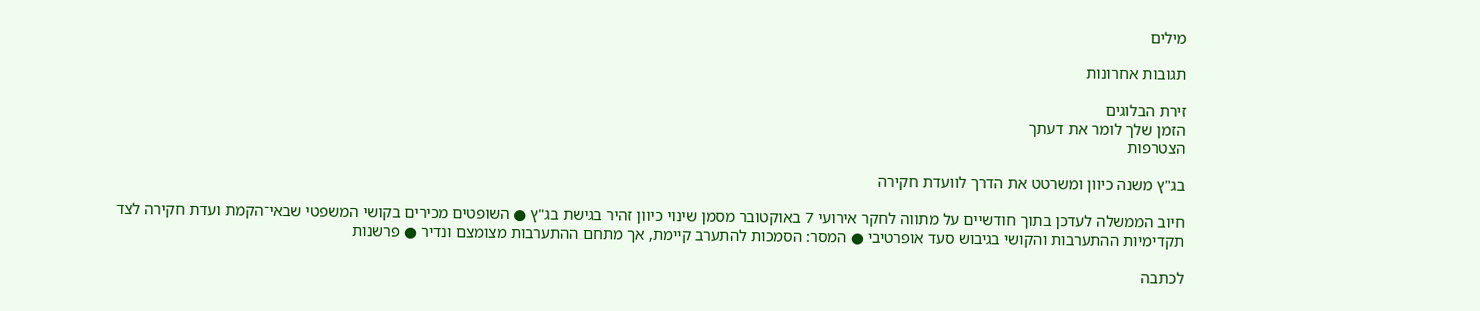מילים

תגובות אחרונות

זירת הבלוגים
הזמן שלך לומר את דעתך
הצטרפות

בג"ץ משנה כיוון ומשרטט את הדרך לוועדת חקירה

חיוב הממשלה לעדכן בתוך חודשיים על מתווה לחקר אירועי 7 באוקטובר מסמן שינוי כיוון זהיר בגישת בג"ץ ● השופטים מכירים בקושי המשפטי שבאי־הקמת ועדת חקירה לצד תקדימיות ההתערבות והקושי בגיבוש סעד אופרטיבי ● המסר: הסמכות להתערב קיימת, אך מתחם ההתערבות מצומצם ונדיר ● פרשנות

לכתבה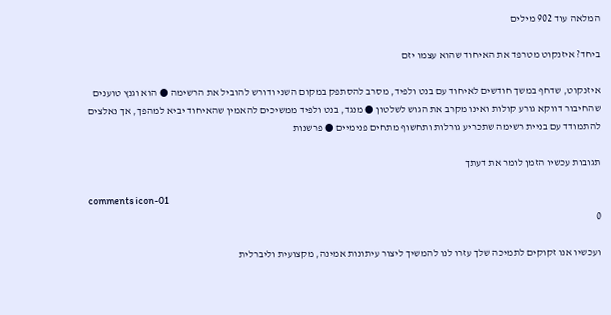המלאה עוד 902 מילים

ביחד? איזנקוט מטרפד את האיחוד שהוא עצמו יזם

איזנקוט, שדחף במשך חודשים לאיחוד עם בנט ולפיד, מסרב להסתפק במקום השני ודורש להוביל את הרשימה ● הוא וגנץ טוענים שהחיבור דווקא גורע קולות ואינו מקרב את הגוש לשלטון ● מנגד, בנט ולפיד ממשיכים להאמין שהאיחוד יביא למהפך, אך נאלצים להתמודד עם בניית רשימה שתכריע גורלות ותחשוף מתחים פנימיים ● פרשנות

תגובות עכשיו הזמן לומר את דעתך

comments icon-01
0

ועכשיו אנו זקוקים לתמיכה שלך עזרו לנו להמשיך ליצור עיתונות אמינה, מקצועית וליברלית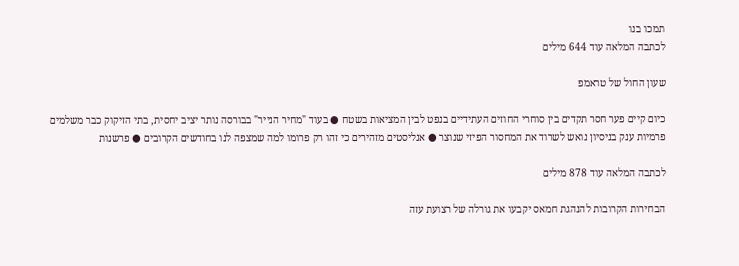תמכו בנו
לכתבה המלאה עוד 644 מילים

שעון החול של טראמפ

כיום קיים פער חסר תקדים בין סוחרי החוזים העתידיים בנפט לבין המציאות בשטח ● בעוד "מחיר הנייר" בבורסה נותר יציב יחסית, בתי הזיקוק כבר משלמים פרמיות ענק בניסיון נואש לשרוד את המחסור הפיזי שנוצר ● אנליסטים מזהירים כי זהו רק פרומו למה שמצפה לנו בחודשים הקרובים ● פרשנות

לכתבה המלאה עוד 878 מילים

הבחירות הקרובות להנהגת חמאס יקבעו את גורלה של רצועת עזה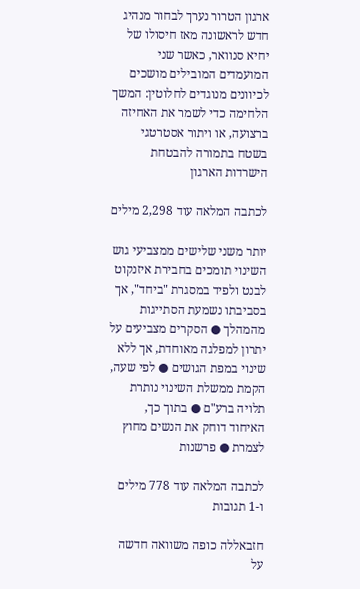ארגון הטרור נערך לבחור מנהיג חדש לראשונה מאז חיסולו של יחיא סנוואר, כאשר שני המועמדים המובילים מושכים לכיוונים מנוגדים לחלוטין: המשך הלחימה כדי לשמר את האחיזה ברצועה, או ויתור אסטרטגי בשטח בתמורה להבטחת הישרדות הארגון

לכתבה המלאה עוד 2,298 מילים

יותר משני שלישים ממצביעי גוש השינוי תומכים בחבירת איזנקוט לבנט ולפיד במסגרת "ביחד", אך בסביבתו נשמעת הסתייגות מהמהלך ● הסקרים מצביעים על יתרון למפלגה מאוחדת, אך ללא שינוי במפת הגושים ● לפי שעה, הקמת ממשלת השינוי נותרת תלויה ברע"ם ● בתוך כך, האיחוד דוחק את הנשים מחוץ לצמרת ● פרשנות

לכתבה המלאה עוד 778 מילים ו-1 תגובות

חזבאללה כופה משוואה חדשה על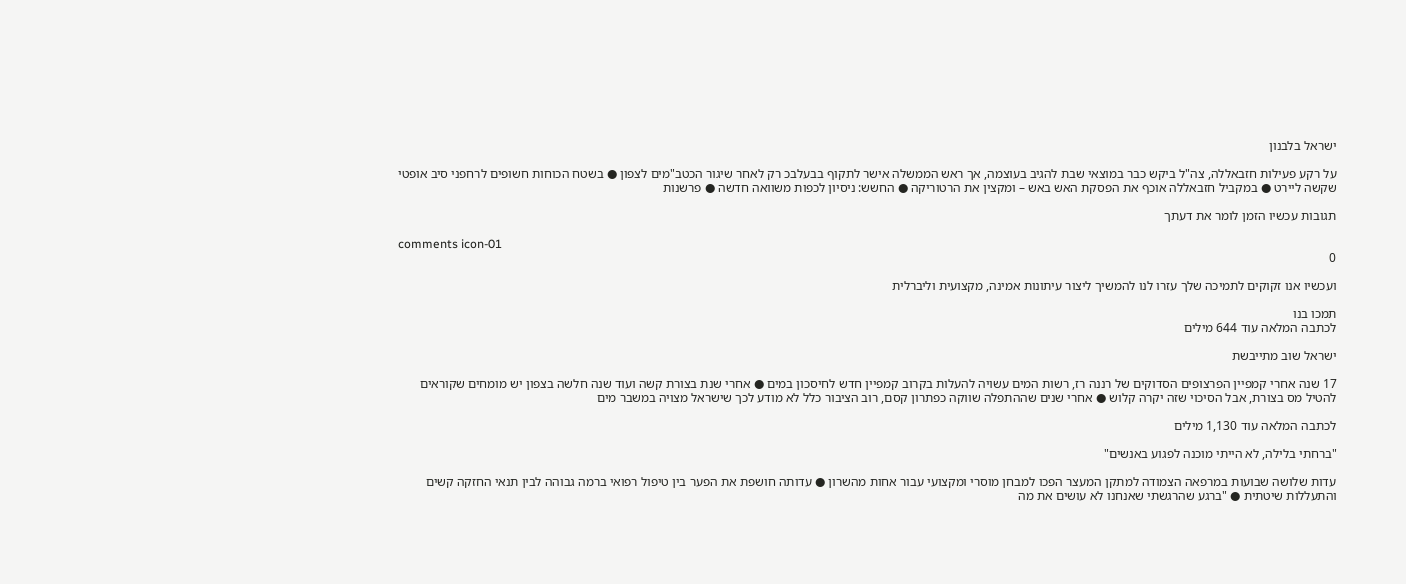ישראל בלבנון

על רקע פעילות חזבאללה, צה"ל ביקש כבר במוצאי שבת להגיב בעוצמה, אך ראש הממשלה אישר לתקוף בבעלבכ רק לאחר שיגור הכטב"מים לצפון ● בשטח הכוחות חשופים לרחפני סיב אופטי שקשה ליירט ● במקביל חזבאללה אוכף את הפסקת האש באש – ומקצין את הרטוריקה ● החשש: ניסיון לכפות משוואה חדשה ● פרשנות

תגובות עכשיו הזמן לומר את דעתך

comments icon-01
0

ועכשיו אנו זקוקים לתמיכה שלך עזרו לנו להמשיך ליצור עיתונות אמינה, מקצועית וליברלית

תמכו בנו
לכתבה המלאה עוד 644 מילים

ישראל שוב מתייבשת

17 שנה אחרי קמפיין הפרצופים הסדוקים של רננה רז, רשות המים עשויה להעלות בקרוב קמפיין חדש לחיסכון במים ● אחרי שנת בצורת קשה ועוד שנה חלשה בצפון יש מומחים שקוראים להטיל מס בצורת, אבל הסיכוי שזה יקרה קלוש ● אחרי שנים שההתפלה שווקה כפתרון קסם, רוב הציבור כלל לא מודע לכך שישראל מצויה במשבר מים

לכתבה המלאה עוד 1,130 מילים

"ברחתי בלילה, לא הייתי מוכנה לפגוע באנשים"

עדות שלושה שבועות במרפאה הצמודה למתקן המעצר הפכו למבחן מוסרי ומקצועי עבור אחות מהשרון ● עדותה חושפת את הפער בין טיפול רפואי ברמה גבוהה לבין תנאי החזקה קשים והתעללות שיטתית ● "ברגע שהרגשתי שאנחנו לא עושים את מה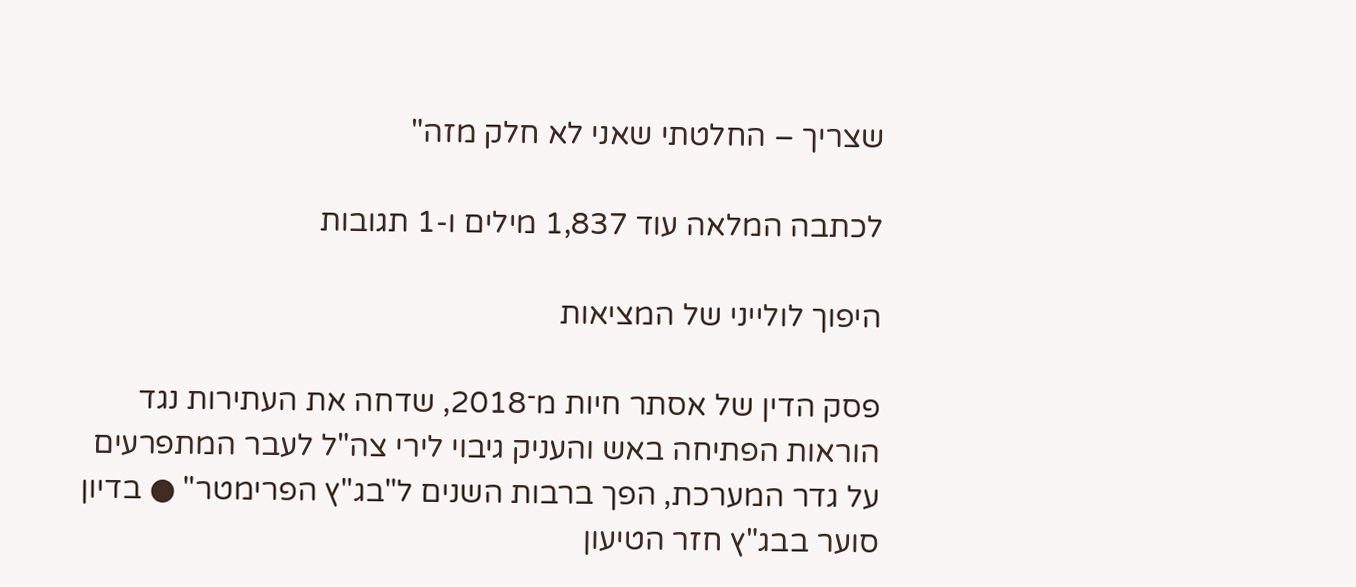שצריך – החלטתי שאני לא חלק מזה"

לכתבה המלאה עוד 1,837 מילים ו-1 תגובות

היפוך לולייני של המציאות

פסק הדין של אסתר חיות מ־2018, שדחה את העתירות נגד הוראות הפתיחה באש והעניק גיבוי לירי צה"ל לעבר המתפרעים על גדר המערכת, הפך ברבות השנים ל"בג"ץ הפרימטר" ● בדיון סוער בבג"ץ חזר הטיעון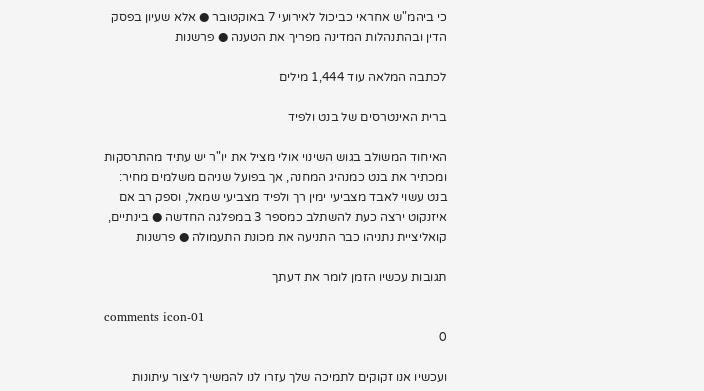כי ביהמ"ש אחראי כביכול לאירועי 7 באוקטובר ● אלא שעיון בפסק הדין ובהתנהלות המדינה מפריך את הטענה ● פרשנות

לכתבה המלאה עוד 1,444 מילים

ברית האינטרסים של בנט ולפיד

האיחוד המשולב בגוש השינוי אולי מציל את יו"ר יש עתיד מהתרסקות ומכתיר את בנט כמנהיג המחנה, אך בפועל שניהם משלמים מחיר: בנט עשוי לאבד מצביעי ימין רך ולפיד מצביעי שמאל, וספק רב אם איזנקוט ירצה כעת להשתלב כמספר 3 במפלגה החדשה ● בינתיים, קואליציית נתניהו כבר התניעה את מכונת התעמולה ● פרשנות

תגובות עכשיו הזמן לומר את דעתך

comments icon-01
0

ועכשיו אנו זקוקים לתמיכה שלך עזרו לנו להמשיך ליצור עיתונות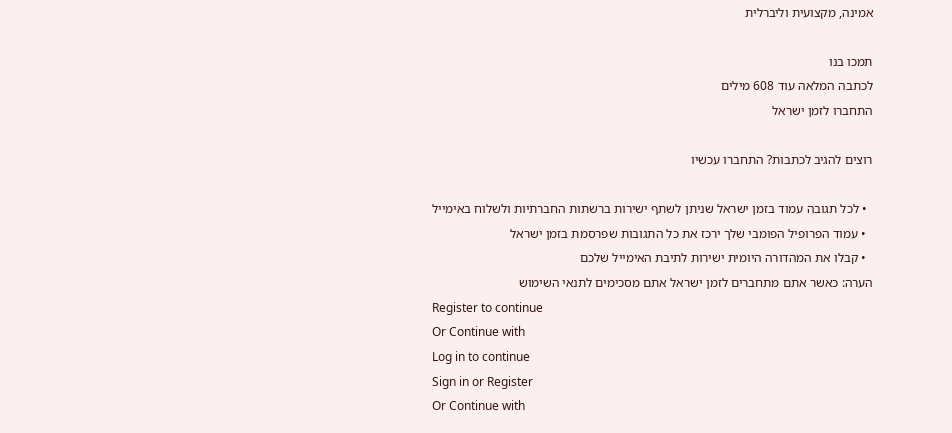אמינה, מקצועית וליברלית

תמכו בנו
לכתבה המלאה עוד 608 מילים
התחברו לזמן ישראל

רוצים להגיב לכתבות? התחברו עכשיו

  • לכל תגובה עמוד בזמן ישראל שניתן לשתף ישירות ברשתות החברתיות ולשלוח באימייל
  • עמוד הפרופיל הפומבי שלך ירכז את כל התגובות שפרסמת בזמן ישראל
  • קבלו את המהדורה היומית ישירות לתיבת האימייל שלכם
הערה: כאשר אתם מתחברים לזמן ישראל אתם מסכימים לתנאי השימוש
Register to continue
Or Continue with
Log in to continue
Sign in or Register
Or Continue with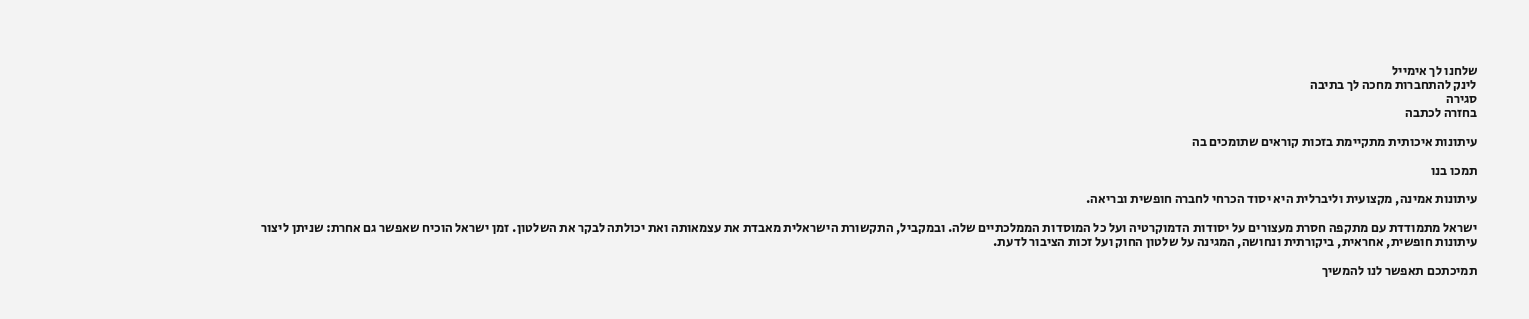שלחנו לך אימייל
לינק להתחברות מחכה לך בתיבה
סגירה
בחזרה לכתבה

עיתונות איכותית מתקיימת בזכות קוראים שתומכים בה

תמכו בנו

עיתונות אמינה, מקצועית וליברלית היא יסוד הכרחי לחברה חופשית ובריאה.

ישראל מתמודדת עם מתקפה חסרת מעצורים על יסודות הדמוקרטיה ועל כל המוסדות הממלכתיים שלה. ובמקביל, התקשורת הישראלית מאבדת את עצמאותה ואת יכולתה לבקר את השלטון. זמן ישראל הוכיח שאפשר גם אחרת: שניתן ליצור עיתונות חופשית, אחראית, ביקורתית ונחושה, המגינה על שלטון החוק ועל זכות הציבור לדעת.

תמיכתכם תאפשר לנו להמשיך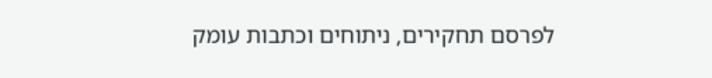לפרסם תחקירים, ניתוחים וכתבות עומק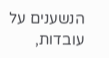הנשענים על עובדות,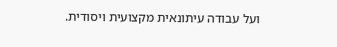ועל עבודה עיתונאית מקצועית ויסודית.